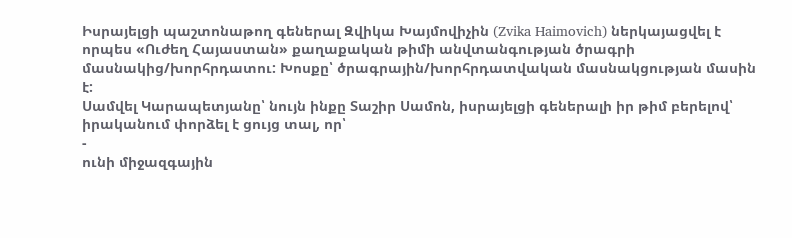Իսրայելցի պաշտոնաթող գեներալ Զվիկա Խայմովիչին (Zvika Haimovich) ներկայացվել է որպես «Ուժեղ Հայաստան» քաղաքական թիմի անվտանգության ծրագրի մասնակից/խորհրդատու: Խոսքը՝ ծրագրային/խորհրդատվական մասնակցության մասին է:
Սամվել Կարապետյանը՝ նույն ինքը Տաշիր Սամոն, իսրայելցի գեներալի իր թիմ բերելով՝ իրականում փորձել է ցույց տալ, որ՝
-
ունի միջազգային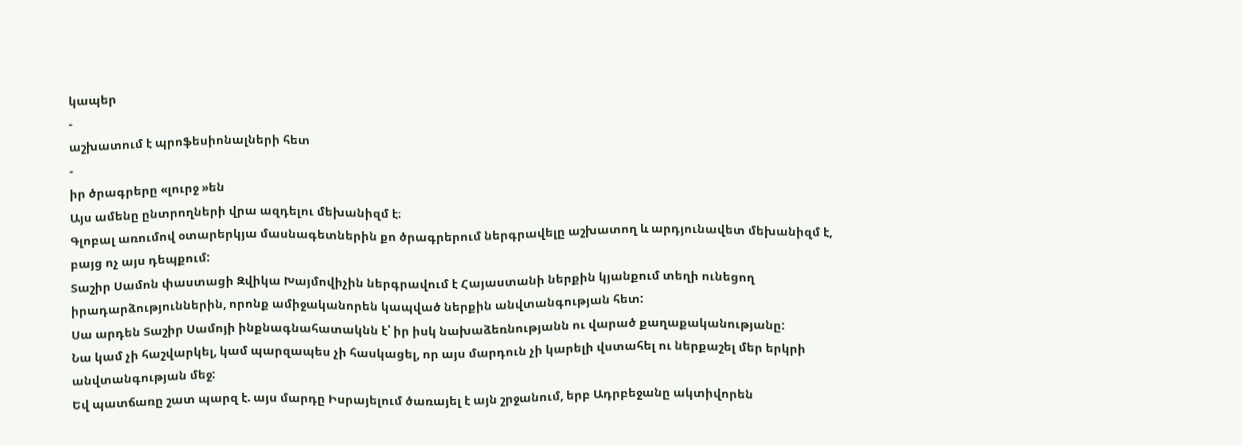կապեր
-
աշխատում է պրոֆեսիոնալների հետ
-
իր ծրագրերը «լուրջ »են
Այս ամենը ընտրողների վրա ազդելու մեխանիզմ է։
Գլոբալ առումով օտարերկյա մասնագետներին քո ծրագրերում ներգրավելը աշխատող և արդյունավետ մեխանիզմ է, բայց ոչ այս դեպքում:
Տաշիր Սամոն փաստացի Զվիկա Խայմովիչին ներգրավում է Հայաստանի ներքին կյանքում տեղի ունեցող իրադարձություններին, որոնք ամիջականորեն կապված ներքին անվտանգության հետ:
Սա արդեն Տաշիր Սամոյի ինքնագնահատակնն է՝ իր իսկ նախաձեռնությանն ու վարած քաղաքականությանը:
Նա կամ չի հաշվարկել, կամ պարզապես չի հասկացել, որ այս մարդուն չի կարելի վստահել ու ներքաշել մեր երկրի անվտանգության մեջ:
Եվ պատճառը շատ պարզ է. այս մարդը Իսրայելում ծառայել է այն շրջանում, երբ Ադրբեջանը ակտիվորեն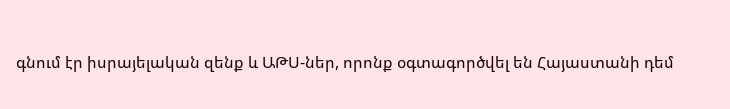գնում էր իսրայելական զենք և ԱԹՍ-ներ, որոնք օգտագործվել են Հայաստանի դեմ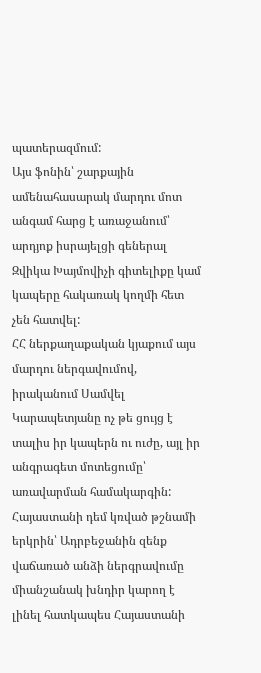պատերազմում:
Այս ֆոնին՝ շարքային ամենահասարակ մարդու մոտ անգամ հարց է առաջանում՝ արդյոք իսրայելցի գեներալ Զվիկա Խայմովիչի գիտելիքը կամ կապերը հակառակ կողմի հետ չեն հատվել:
ՀՀ ներքաղաքական կյաքում այս մարդու ներգավումով, իրականում Սամվել Կարապետյանը ոչ թե ցույց է տալիս իր կապերն ու ուժը, այլ իր անգրագետ մոտեցումը՝ առավարման համակարգին:
Հայաստանի դեմ կռված թշնամի երկրին՝ Ադրբեջանին զենք վաճառած անձի ներգրավումը միանշանակ խնդիր կարող է լինել հատկապես Հայաստանի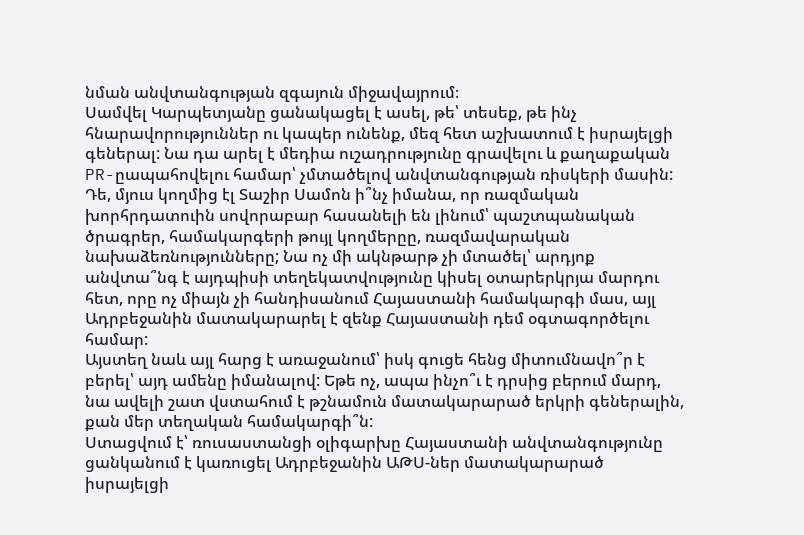նման անվտանգության զգայուն միջավայրում։
Սամվել Կարպետյանը ցանակացել է ասել, թե՝ տեսեք, թե ինչ հնարավորություններ ու կապեր ունենք, մեզ հետ աշխատում է իսրայելցի գեներալ: Նա դա արել է մեդիա ուշադրությունը գրավելու և քաղաքական PR-ըապահովելու համար՝ չմտածելով անվտանգության ռիսկերի մասին:
Դե, մյուս կողմից էլ Տաշիր Սամոն ի՞նչ իմանա, որ ռազմական խորհրդատուին սովորաբար հասանելի են լինում՝ պաշտպանական ծրագրեր, համակարգերի թույլ կողմերըը, ռազմավարական նախաձեռնությունները; Նա ոչ մի ակնթարթ չի մտածել՝ արդյոք անվտա՞նգ է այդպիսի տեղեկատվությունը կիսել օտարերկրյա մարդու հետ, որը ոչ միայն չի հանդիսանում Հայաստանի համակարգի մաս, այլ Ադրբեջանին մատակարարել է զենք Հայաստանի դեմ օգտագործելու համար:
Այստեղ նաև այլ հարց է առաջանում՝ իսկ գուցե հենց միտումնավո՞ր է բերել՝ այդ ամենը իմանալով: Եթե ոչ, ապա ինչո՞ւ է դրսից բերում մարդ, նա ավելի շատ վստահում է թշնամուն մատակարարած երկրի գեներալին, քան մեր տեղական համակարգի՞ն:
Ստացվում է՝ ռուսաստանցի օլիգարխը Հայաստանի անվտանգությունը ցանկանում է կառուցել Ադրբեջանին ԱԹՍ-ներ մատակարարած իսրայելցի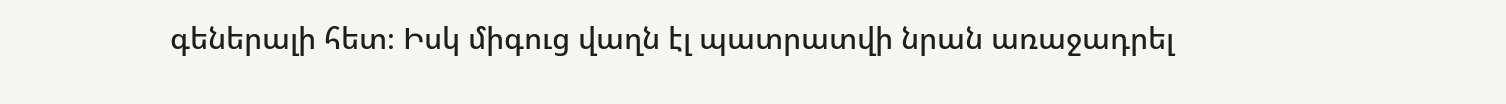գեներալի հետ։ Իսկ միգուց վաղն էլ պատրատվի նրան առաջադրել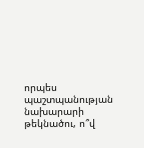որպես պաշտպանության նախարարի թեկնածու, ո՞վ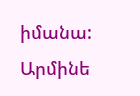իմանա:
Արմինե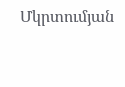Մկրտումյան